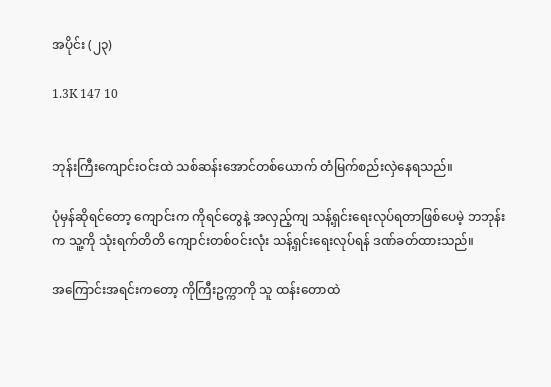အပိုင်း (၂၃)

1.3K 147 10


ဘုန်းကြီးကျောင်းဝင်းထဲ သစ်ဆန်းအောင်တစ်ယောက် တံမြက်စည်းလှဲနေရသည်။

ပုံမှန်ဆိုရင်တော့ ကျောင်းက ကိုရင်တွေနဲ့ အလှည့်ကျ သန့်ရှင်းရေးလုပ်ရတာဖြစ်ပေမဲ့ ဘဘုန်းက သူ့ကို သုံးရက်တိတိ ကျောင်းတစ်ဝင်းလုံး သန့်ရှင်းရေးလုပ်ရန် ဒဏ်ခတ်ထားသည်။

အကြောင်းအရင်းကတော့ ကိုကြီးဥက္ကာကို သူ ထန်းတောထဲ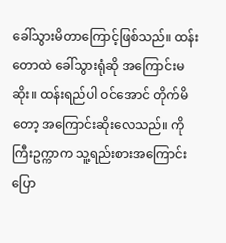ခေါ်သွားမိတာကြောင့်ဖြစ်သည်။ ထန်းတောထဲ ခေါ်သွားရုံဆို အကြောင်းမဆိုး။ ထန်းရည်ပါ ဝင်အောင် တိုက်မိတော့ အကြောင်းဆိုးလေသည်။ ကိုကြီးဥက္ကာက သူ့ရည်းစားအကြောင်း ပြော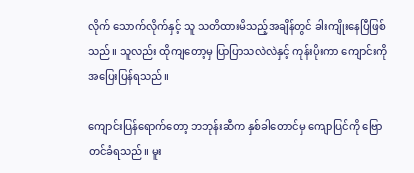လိုက် သောက်လိုက်နှင့် သူ သတိထားမိသည့်အချိန်တွင် ခါးကျိုးနေပြီဖြစ်သည်။ သူလည်း ထိုကျတော့မှ ပြာပြာသလဲလဲနှင့် ကုန်းပိုးကာ ကျောင်းကို အပြေးပြန်ရသည်။

ကျောင်းပြန်ရောက်တော့ ဘဘုန်းဆီက နှစ်ခါတောင်မှ ကျောပြင်ကို ဗြောတင်ခံရသည်။ မူး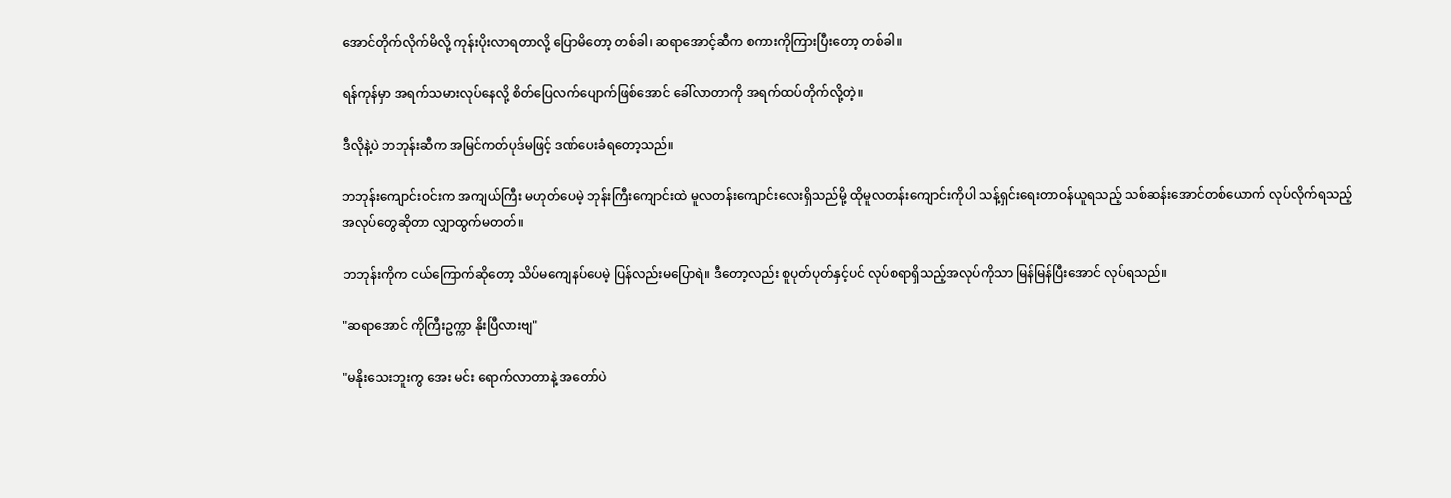အောင်တိုက်လိုက်မိလို့ ကုန်းပိုးလာရတာလို့ ပြောမိတော့ တစ်ခါ၊ ဆရာအောင့်ဆီက စကားကိုကြားပြီးတော့ တစ်ခါ။

ရန်ကုန်မှာ အရက်သမားလုပ်နေလို့ စိတ်ပြေလက်ပျောက်ဖြစ်အောင် ခေါ်လာတာကို အရက်ထပ်တိုက်လို့တဲ့။

ဒီလိုနဲ့ပဲ ဘဘုန်းဆီက အမြင်ကတ်ပုဒ်မဖြင့် ဒဏ်ပေးခံရတော့သည်။

ဘဘုန်းကျောင်းဝင်းက အကျယ်ကြီး မဟုတ်ပေမဲ့ ဘုန်းကြီးကျောင်းထဲ မူလတန်းကျောင်းလေးရှိသည်မို့ ထိုမူလတန်းကျောင်းကိုပါ သန့်ရှင်းရေးတာဝန်ယူရသည့် သစ်ဆန်းအောင်တစ်ယောက် လုပ်လိုက်ရသည့် အလုပ်တွေဆိုတာ လျှာထွက်မတတ်။

ဘဘုန်းကိုက ငယ်ကြောက်ဆိုတော့ သိပ်မကျေနပ်ပေမဲ့ ပြန်လည်းမပြောရဲ။ ဒီတော့လည်း စူပုတ်ပုတ်နှင့်ပင် လုပ်စရာရှိသည့်အလုပ်ကိုသာ မြန်မြန်ပြီးအောင် လုပ်ရသည်။

"ဆရာအောင် ကိုကြီးဥက္ကာ နိုးပြီလားဗျ"

"မနိုးသေးဘူးကွ အေး မင်း ရောက်လာတာနဲ့ အတော်ပဲ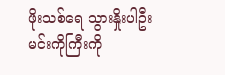ဖိုးသစ်ရေ သွားနှိုးပါဦး မင်းကိုကြီးကို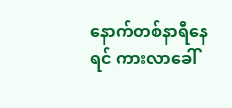နောက်တစ်နာရီနေရင် ကားလာခေါ်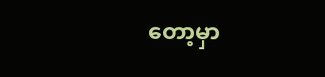တော့မှာ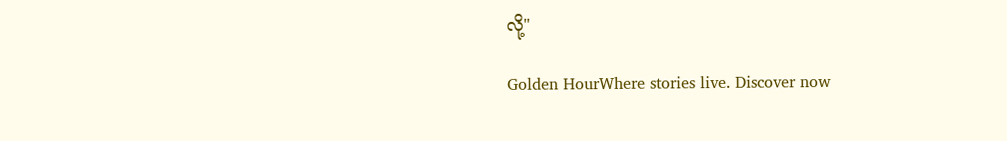လို့"

Golden HourWhere stories live. Discover now